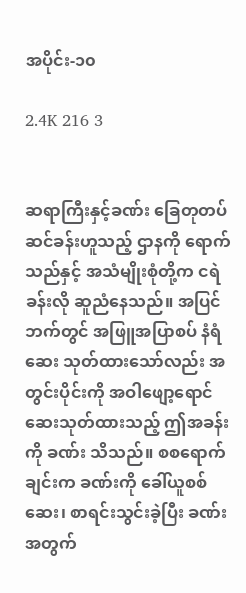အပိုင်း-၁၀

2.4K 216 3


ဆရာကြီးနှင့်ခဏ်း ခြေတုတပ်ဆင်ခန်းဟူသည့် ဌာနကို ရောက်သည်နှင့် အသံမျိုးစုံတို့က ငရဲခန်းလို ဆူညံနေသည်။ အပြင်ဘက်တွင် အဖြူအပြာစပ် နံရံဆေး သုတ်ထားသော်လည်း အတွင်းပိုင်းကို အဝါဖျော့ရောင် ဆေးသုတ်ထားသည့် ဤအခန်းကို ခဏ်း သိသည်။ စစရောက်ချင်းက ခဏ်းကို ခေါ်ယူစစ်ဆေး၊ စာရင်းသွင်းခဲ့ပြီး ခဏ်းအတွက်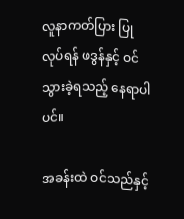လူနာကတ်ပြား ပြုလုပ်ရန် ဖဒွန်နှင့် ဝင်သွားခဲ့ရသည့် နေရာပါပင်။

အခန်းထဲ ဝင်သည်နှင့်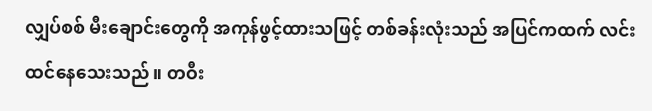လျှပ်စစ် မီးချောင်းတွေကို အကုန်ဖွင့်ထားသဖြင့် တစ်ခန်းလုံးသည် အပြင်ကထက် လင်းထင်နေသေးသည်။ တဝီး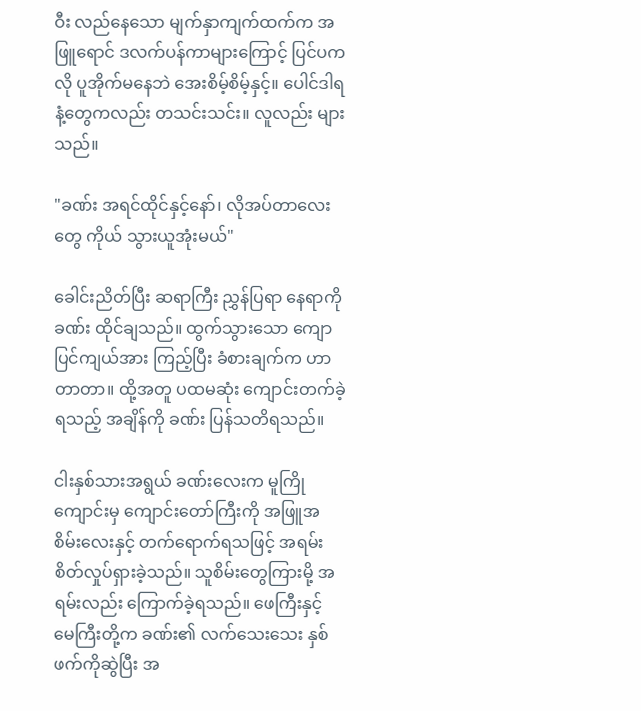ဝီး လည်နေသော မျက်နှာကျက်ထက်က အဖြူရောင် ဒလက်ပန်ကာများကြောင့် ပြင်ပကလို ပူအိုက်မနေဘဲ အေးစိမ့်စိမ့်နှင့်။ ပေါင်ဒါရနံ့တွေကလည်း တသင်းသင်း။ လူလည်း များသည်။

"ခဏ်း အရင်ထိုင်နှင့်နော်၊ လိုအပ်တာလေးတွေ ကိုယ် သွားယူအုံးမယ်"

ခေါင်းညိတ်ပြီး ဆရာကြီး ညွှန်ပြရာ နေရာကို ခဏ်း ထိုင်ချသည်။ ထွက်သွားသော ကျောပြင်ကျယ်အား ကြည့်ပြီး ခံစားချက်က ဟာတာတာ။ ထို့အတူ ပထမဆုံး ကျောင်းတက်ခဲ့ရသည့် အချိန်ကို ခဏ်း ပြန်သတိရသည်။

ငါးနှစ်သားအရွယ် ခဏ်းလေးက မူကြိုကျောင်းမှ ကျောင်းတော်ကြီးကို အဖြူအစိမ်းလေးနှင့် တက်ရောက်ရသဖြင့် အရမ်း စိတ်လှုပ်ရှားခဲ့သည်။ သူစိမ်းတွေကြားမို့ အရမ်းလည်း ကြောက်ခဲ့ရသည်။ ဖေကြီးနှင့် မေကြီးတို့က ခဏ်း၏ လက်သေးသေး နှစ်ဖက်ကိုဆွဲပြီး အ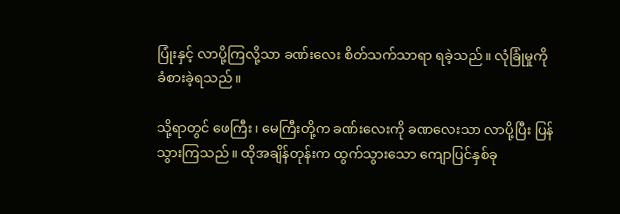ပြုံးနှင့် လာပို့ကြလို့သာ ခဏ်းလေး စိတ်သက်သာရာ ရခဲ့သည်။ လုံခြုံမှုကို ခံစားခဲ့ရသည်။

သို့ရာတွင် ဖေကြီး၊ မေကြီးတို့က ခဏ်းလေးကို ခဏလေးသာ လာပို့ပြီး ပြန်သွားကြသည်။ ထိုအချိန်တုန်းက ထွက်သွားသော ကျောပြင်နှစ်ခု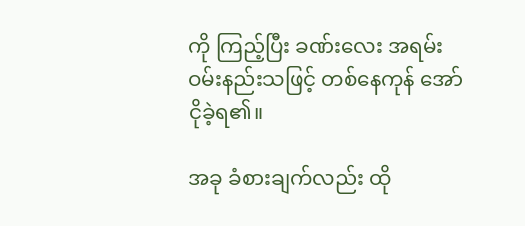ကို ကြည့်ပြီး ခဏ်းလေး အရမ်း ဝမ်းနည်းသဖြင့် တစ်နေကုန် အော်ငိုခဲ့ရ၏။

အခု ခံစားချက်လည်း ထို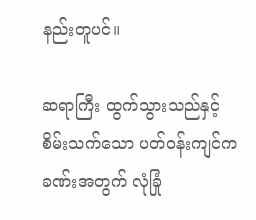နည်းတူပင်။

ဆရာကြီး ထွက်သွားသည်နှင့် စိမ်းသက်သော ပတ်ဝန်းကျင်က ခဏ်းအတွက် လုံခြုံ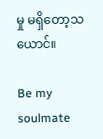မှု မရှိတော့သယောင်။

Be my soulmate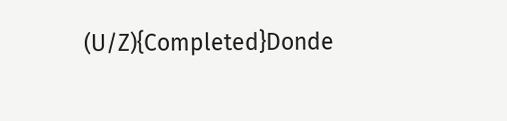(U/Z){Completed}Donde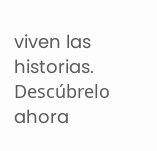viven las historias. Descúbrelo ahora